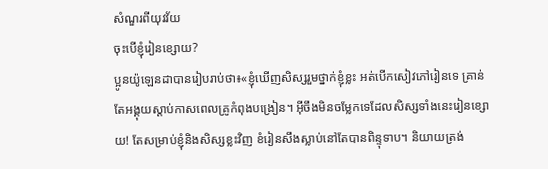សំណួរពីយុវវ័យ
ចុះបើខ្ញុំរៀនខ្សោយ?
ប្អូនយ៉ូឡេនដាបានរៀបរាប់ថា៖«ខ្ញុំឃើញសិស្សរួមថ្នាក់ខ្ញុំខ្លះ អត់បើកសៀវភៅរៀនទេ គ្រាន់តែអង្គុយស្ដាប់កាសពេលគ្រូកំពុងបង្រៀន។ អ៊ីចឹងមិនចម្លែកទេដែលសិស្សទាំងនេះរៀនខ្សោយ! តែសម្រាប់ខ្ញុំនិងសិស្សខ្លះវិញ ខំរៀនសឹងស្លាប់នៅតែបានពិន្ទុទាប។ និយាយត្រង់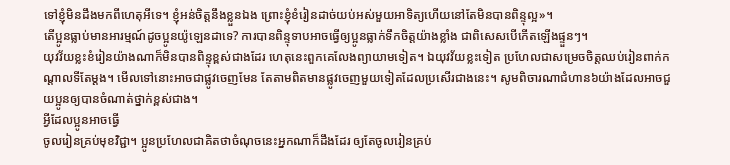ទៅខ្ញុំមិនដឹងមកពីហេតុអីទេ។ ខ្ញុំអន់ចិត្តនឹងខ្លួនឯង ព្រោះខ្ញុំខំរៀនដាច់យប់អស់មួយអាទិត្យហើយនៅតែមិនបានពិន្ទុល្អ»។
តើប្អូនធ្លាប់មានអារម្មណ៍ដូចប្អូនយ៉ូឡេនដាទេ? ការបានពិន្ទុទាបអាចធ្វើឲ្យប្អូនធ្លាក់ទឹកចិត្តយ៉ាងខ្លាំង ជាពិសេសបើកើតឡើងផ្ទួនៗ។
យុវវ័យខ្លះខំរៀនយ៉ាងណាក៏មិនបានពិន្ទុខ្ពស់ជាងដែរ ហេតុនេះពួកគេលែងព្យាយាមទៀត។ ឯយុវវ័យខ្លះទៀត ប្រហែលជាសម្រេចចិត្តឈប់រៀនពាក់កណ្ដាលទីតែម្ដង។ មើលទៅនោះអាចជាផ្លូវចេញមែន តែតាមពិតមានផ្លូវចេញមួយទៀតដែលប្រសើរជាងនេះ។ សូមពិចារណាជំហាន៦យ៉ាងដែលអាចជួយប្អូនឲ្យបានចំណាត់ថ្នាក់ខ្ពស់ជាង។
អ្វីដែលប្អូនអាចធ្វើ
ចូលរៀនគ្រប់មុខវិជ្ជា។ ប្អូនប្រហែលជាគិតថាចំណុចនេះអ្នកណាក៏ដឹងដែរ ឲ្យតែចូលរៀនគ្រប់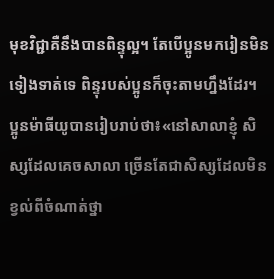មុខវិជ្ជាគឺនឹងបានពិន្ទុល្អ។ តែបើប្អូនមករៀនមិនទៀងទាត់ទេ ពិន្ទុរបស់ប្អូនក៏ចុះតាមហ្នឹងដែរ។
ប្អូនម៉ាធីយូបានរៀបរាប់ថា៖«នៅសាលាខ្ញុំ សិស្សដែលគេចសាលា ច្រើនតែជាសិស្សដែលមិនខ្វល់ពីចំណាត់ថ្នា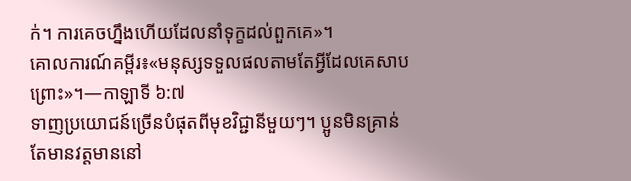ក់។ ការគេចហ្នឹងហើយដែលនាំទុក្ខដល់ពួកគេ»។
គោលការណ៍គម្ពីរ៖«មនុស្សទទួលផលតាមតែអ្វីដែលគេសាបព្រោះ»។—កាឡាទី ៦:៧
ទាញប្រយោជន៍ច្រើនបំផុតពីមុខវិជ្ជានីមួយៗ។ ប្អូនមិនគ្រាន់តែមានវត្តមាននៅ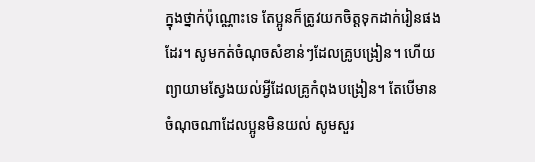ក្នុងថ្នាក់ប៉ុណ្ណោះទេ តែប្អូនក៏ត្រូវយកចិត្តទុកដាក់រៀនផងដែរ។ សូមកត់ចំណុចសំខាន់ៗដែលគ្រូបង្រៀន។ ហើយព្យាយាមស្វែងយល់អ្វីដែលគ្រូកំពុងបង្រៀន។ តែបើមានចំណុចណាដែលប្អូនមិនយល់ សូមសួរ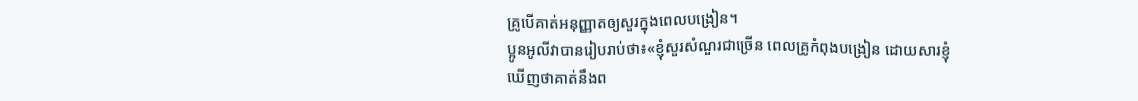គ្រូបើគាត់អនុញ្ញាតឲ្យសួរក្នុងពេលបង្រៀន។
ប្អូនអូលីវាបានរៀបរាប់ថា៖«ខ្ញុំសួរសំណួរជាច្រើន ពេលគ្រូកំពុងបង្រៀន ដោយសារខ្ញុំឃើញថាគាត់នឹងព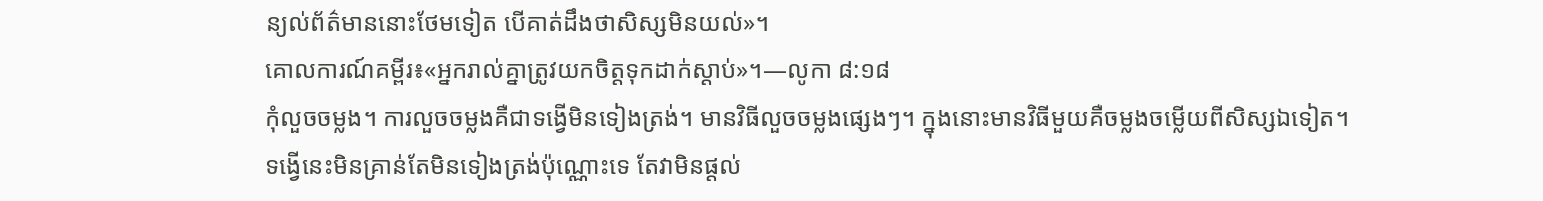ន្យល់ព័ត៌មាននោះថែមទៀត បើគាត់ដឹងថាសិស្សមិនយល់»។
គោលការណ៍គម្ពីរ៖«អ្នករាល់គ្នាត្រូវយកចិត្តទុកដាក់ស្ដាប់»។—លូកា ៨:១៨
កុំលួចចម្លង។ ការលួចចម្លងគឺជាទង្វើមិនទៀងត្រង់។ មានវិធីលួចចម្លងផ្សេងៗ។ ក្នុងនោះមានវិធីមួយគឺចម្លងចម្លើយពីសិស្សឯទៀត។ ទង្វើនេះមិនគ្រាន់តែមិនទៀងត្រង់ប៉ុណ្ណោះទេ តែវាមិនផ្ដល់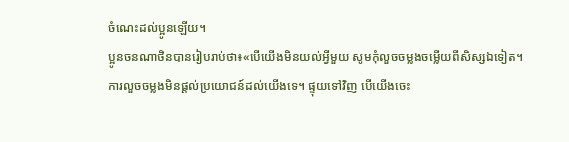ចំណេះដល់ប្អូនឡើយ។
ប្អូនចនណាថិនបានរៀបរាប់ថា៖«បើយើងមិនយល់អ្វីមួយ សូមកុំលួចចម្លងចម្លើយពីសិស្សឯទៀត។ ការលួចចម្លងមិនផ្ដល់ប្រយោជន៍ដល់យើងទេ។ ផ្ទុយទៅវិញ បើយើងចេះ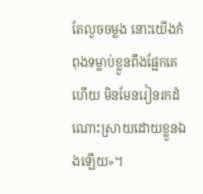តែលួចចម្លង នោះយើងកំពុងទម្លាប់ខ្លួនពឹងផ្អែកគេហើយ មិនមែនរៀនរកដំណោះស្រាយដោយខ្លួនឯងឡើយ»។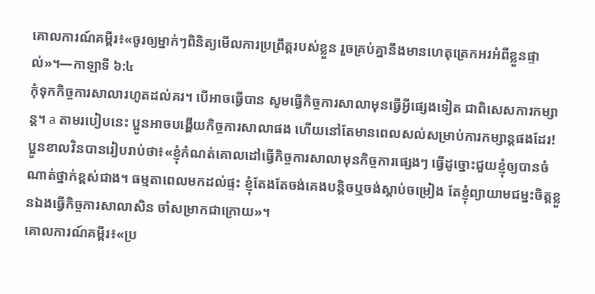គោលការណ៍គម្ពីរ៖«ចូរឲ្យម្នាក់ៗពិនិត្យមើលការប្រព្រឹត្តរបស់ខ្លួន រួចគ្រប់គ្នានឹងមានហេតុត្រេកអរអំពីខ្លួនផ្ទាល់»។—កាឡាទី ៦:៤
កុំទុកកិច្ចការសាលារហូតដល់គរ។ បើអាចធ្វើបាន សូមធ្វើកិច្ចការសាលាមុនធ្វើអ្វីផ្សេងទៀត ជាពិសេសការកម្សាន្ត។ a តាមរបៀបនេះ ប្អូនអាចបង្ហើយកិច្ចការសាលាផង ហើយនៅតែមានពេលសល់សម្រាប់ការកម្សាន្តផងដែរ!
ប្អូនខាលវិនបានរៀបរាប់ថា៖«ខ្ញុំកំណត់គោលដៅធ្វើកិច្ចការសាលាមុនកិច្ចការផ្សេងៗ ធ្វើដូច្នោះជួយខ្ញុំឲ្យបានចំណាត់ថ្នាក់ខ្ពស់ជាង។ ធម្មតាពេលមកដល់ផ្ទះ ខ្ញុំតែងតែចង់គេងបន្តិចឬចង់ស្ដាប់ចម្រៀង តែខ្ញុំព្យាយាមជម្នះចិត្តខ្លួនឯងធ្វើកិច្ចការសាលាសិន ចាំសម្រាកជាក្រោយ»។
គោលការណ៍គម្ពីរ៖«ប្រ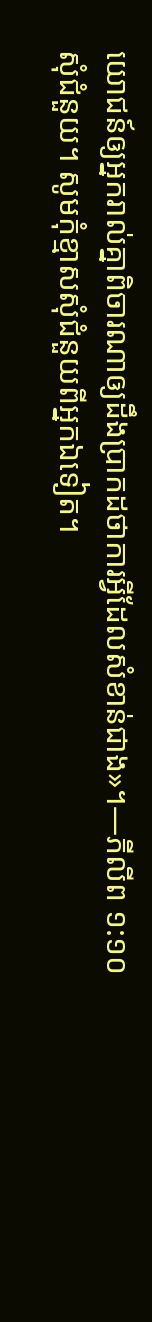យោជន៍ឲ្យអ្នករាល់គ្នាពិចារណាឲ្យដឹងប្រាកដថាការអ្វីដែលសំខាន់ជាង»។—ភីលីព ១:១០
សុំជំនួយ។ សូមកុំខ្មាសសុំជំនួយពីអ្នកឯទៀត។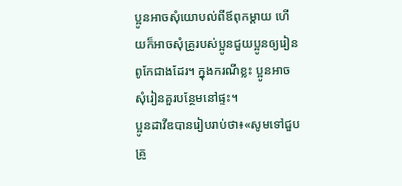ប្អូនអាចសុំយោបល់ពីឪពុកម្ដាយ ហើយក៏អាចសុំគ្រូរបស់ប្អូនជួយប្អូនឲ្យរៀនពូកែជាងដែរ។ ក្នុងករណីខ្លះ ប្អូនអាចសុំរៀនគួរបន្ថែមនៅផ្ទះ។
ប្អូនដាវីឌបានរៀបរាប់ថា៖«សូមទៅជួបគ្រូ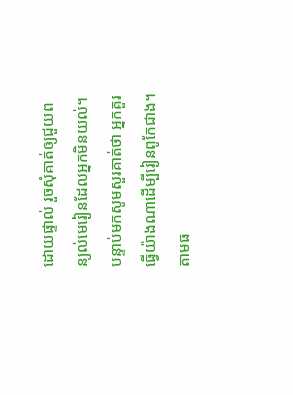ដោយផ្ទាល់ រួចសុំគាត់ឲ្យជួយពន្យល់មេរៀនដែលអ្នកមិនយល់។ បន្ទាប់មកសូមសួរគាត់ថា អ្នកគួរធ្វើយ៉ាងណាដើម្បីរៀនពូកែជាង។ តាមធ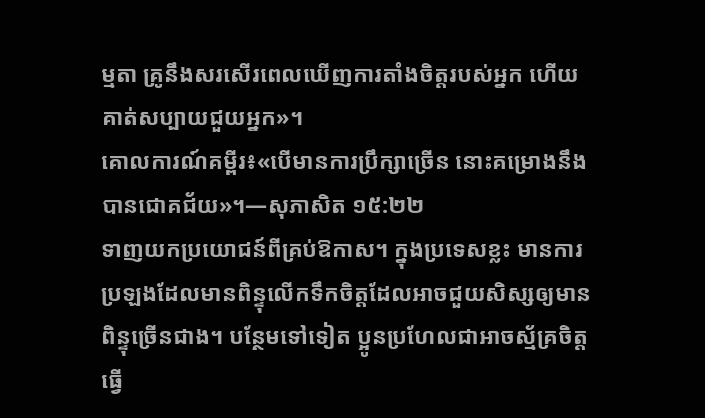ម្មតា គ្រូនឹងសរសើរពេលឃើញការតាំងចិត្តរបស់អ្នក ហើយគាត់សប្បាយជួយអ្នក»។
គោលការណ៍គម្ពីរ៖«បើមានការប្រឹក្សាច្រើន នោះគម្រោងនឹងបានជោគជ័យ»។—សុភាសិត ១៥:២២
ទាញយកប្រយោជន៍ពីគ្រប់ឱកាស។ ក្នុងប្រទេសខ្លះ មានការប្រឡងដែលមានពិន្ទុលើកទឹកចិត្តដែលអាចជួយសិស្សឲ្យមានពិន្ទុច្រើនជាង។ បន្ថែមទៅទៀត ប្អូនប្រហែលជាអាចស្ម័គ្រចិត្តធ្វើ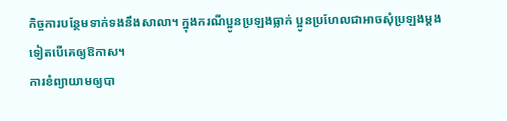កិច្ចការបន្ថែមទាក់ទងនឹងសាលា។ ក្នុងករណីប្អូនប្រឡងធ្លាក់ ប្អូនប្រហែលជាអាចសុំប្រឡងម្ដងទៀតបើគេឲ្យឱកាស។
ការខំព្យាយាមឲ្យបា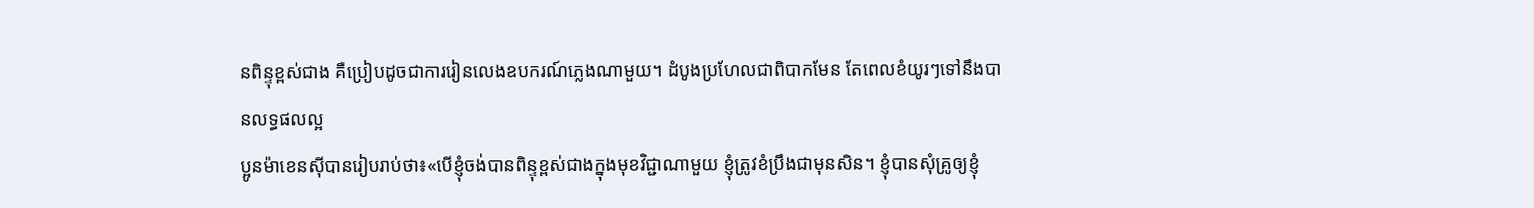នពិន្ទុខ្ពស់ជាង គឺប្រៀបដូចជាការរៀនលេងឧបករណ៍ភ្លេងណាមួយ។ ដំបូងប្រហែលជាពិបាកមែន តែពេលខំយូរៗទៅនឹងបានលទ្ធផលល្អ
ប្អូនម៉ាខេនស៊ីបានរៀបរាប់ថា៖«បើខ្ញុំចង់បានពិន្ទុខ្ពស់ជាងក្នុងមុខវិជ្ជាណាមួយ ខ្ញុំត្រូវខំប្រឹងជាមុនសិន។ ខ្ញុំបានសុំគ្រូឲ្យខ្ញុំ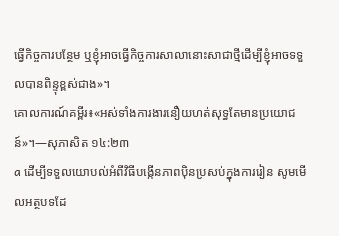ធ្វើកិច្ចការបន្ថែម ឬខ្ញុំអាចធ្វើកិច្ចការសាលានោះសាជាថ្មីដើម្បីខ្ញុំអាចទទួលបានពិន្ទុខ្ពស់ជាង»។
គោលការណ៍គម្ពីរ៖«អស់ទាំងការងារនឿយហត់សុទ្ធតែមានប្រយោជន៍»។—សុភាសិត ១៤:២៣
a ដើម្បីទទួលយោបល់អំពីវិធីបង្កើនភាពប៉ិនប្រសប់ក្នុងការរៀន សូមមើលអត្ថបទដែ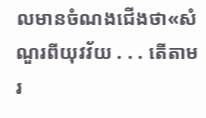លមានចំណងជើងថា«សំណួរពីយុវវ័យ . . . តើតាមរ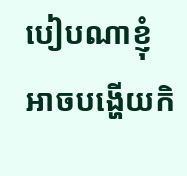បៀបណាខ្ញុំអាចបង្ហើយកិ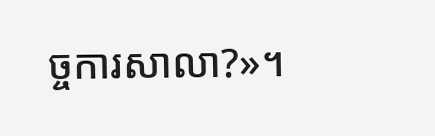ច្ចការសាលា?»។